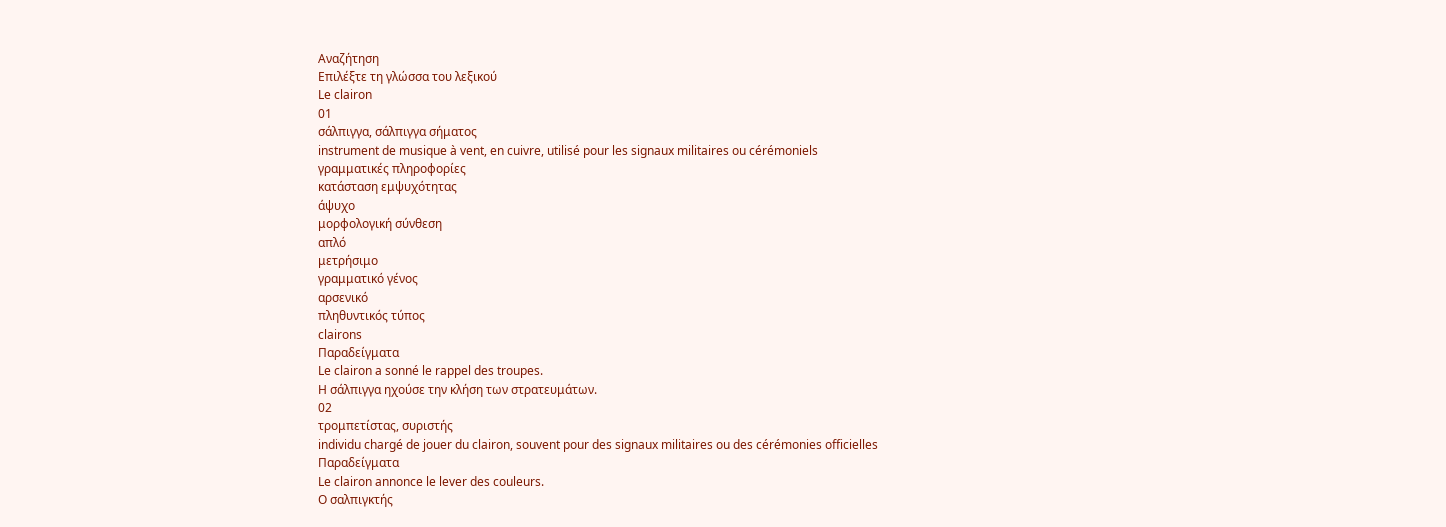Αναζήτηση
Επιλέξτε τη γλώσσα του λεξικού
Le clairon
01
σάλπιγγα, σάλπιγγα σήματος
instrument de musique à vent, en cuivre, utilisé pour les signaux militaires ou cérémoniels
γραμματικές πληροφορίες
κατάσταση εμψυχότητας
άψυχο
μορφολογική σύνθεση
απλό
μετρήσιμο
γραμματικό γένος
αρσενικό
πληθυντικός τύπος
clairons
Παραδείγματα
Le clairon a sonné le rappel des troupes.
Η σάλπιγγα ηχούσε την κλήση των στρατευμάτων.
02
τρομπετίστας, συριστής
individu chargé de jouer du clairon, souvent pour des signaux militaires ou des cérémonies officielles
Παραδείγματα
Le clairon annonce le lever des couleurs.
Ο σαλπιγκτής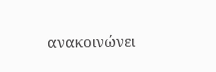ανακοινώνει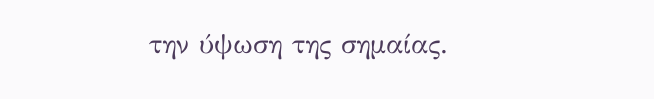την ύψωση της σημαίας.